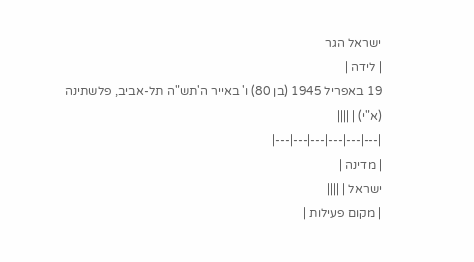ישראל הגר
| לידה |
19 באפריל 1945 (בן 80) ו' באייר ה'תש"ה תל-אביב, פלשתינה (א"י) | ||||
|---|---|---|---|---|---|
| מדינה |
ישראל | ||||
| מקום פעילות |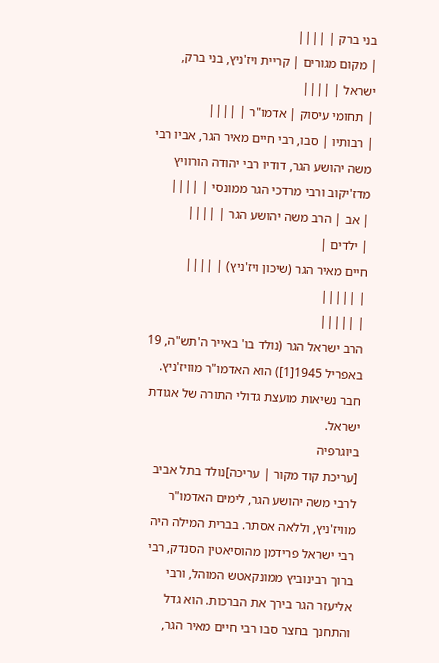בני ברק | ||||
| מקום מגורים | קריית ויז'ניץ, בני ברק, ישראל | ||||
| תחומי עיסוק | אדמו"ר | ||||
| רבותיו | סבו, רבי חיים מאיר הגר, אביו רבי משה יהושע הגר, דודיו רבי יהודה הורוויץ מדז'יקוב ורבי מרדכי הגר ממונסי | ||||
| אב | הרב משה יהושע הגר | ||||
| ילדים |
חיים מאיר הגר (שיכון ויז'ניץ) | ||||
| |||||
| |||||
הרב ישראל הגר (נולד בו' באייר ה'תש"ה, 19 באפריל 1945[1]) הוא האדמו"ר מוויז'ניץ. חבר נשיאות מועצת גדולי התורה של אגודת ישראל.
ביוגרפיה
[עריכת קוד מקור | עריכה]נולד בתל אביב לרבי משה יהושע הגר, לימים האדמו"ר מוויז'ניץ, וללאה אסתר. בברית המילה היה רבי ישראל פרידמן מהוסיאטין הסנדק, רבי ברוך רבינוביץ ממונקאטש המוהל, ורבי אליעזר הגר בירך את הברכות. הוא גדל והתחנך בחצר סבו רבי חיים מאיר הגר,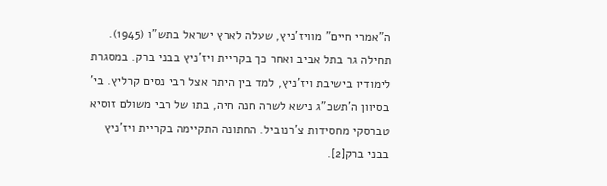ה"אמרי חיים" מוויז'ניץ, שעלה לארץ ישראל בתש"ו (1945). תחילה גר בתל אביב ואחר כך בקריית ויז'ניץ בבני ברק. במסגרת לימודיו בישיבת ויז'ניץ, למד בין היתר אצל רבי נסים קרליץ. בי' בסיוון ה'תשכ"ג נישא לשרה חנה חיה, בתו של רבי משולם זוסיא טברסקי מחסידות צ'רנוביל. החתונה התקיימה בקריית ויז'ניץ בבני ברק[2].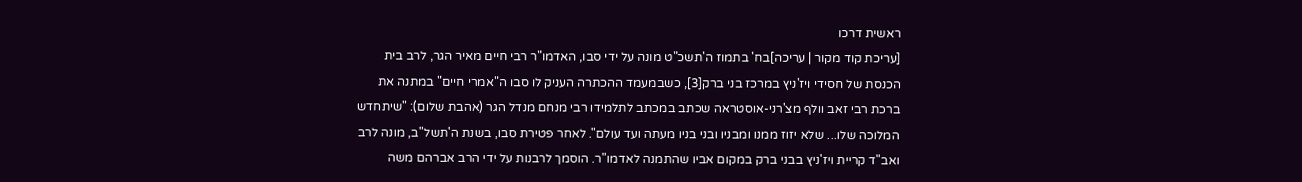ראשית דרכו
[עריכת קוד מקור | עריכה]בח' בתמוז ה'תשכ"ט מונה על ידי סבו, האדמו"ר רבי חיים מאיר הגר, לרב בית הכנסת של חסידי ויז'ניץ במרכז בני ברק[3], כשבמעמד ההכתרה העניק לו סבו ה"אמרי חיים" במתנה את ברכת רבי זאב וולף מצ'רני-אוסטראה שכתב במכתב לתלמידו רבי מנחם מנדל הגר (אהבת שלום): "שיתחדש המלוכה שלו... שלא יזוז ממנו ומבניו ובני בניו מעתה ועד עולם". לאחר פטירת סבו, בשנת ה'תשל"ב, מונה לרב ואב"ד קריית ויז'ניץ בבני ברק במקום אביו שהתמנה לאדמו"ר. הוסמך לרבנות על ידי הרב אברהם משה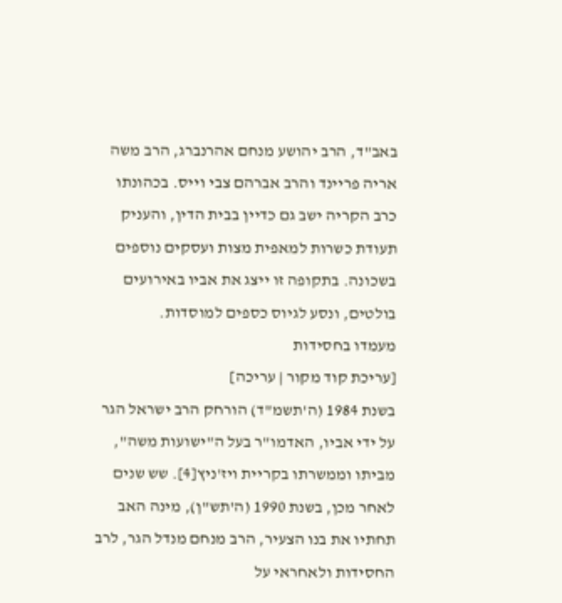באב"ד, הרב יהושע מנחם אהרנברג, הרב משה אריה פריינד והרב אברהם צבי וייס. בכהונתו כרב הקריה ישב גם כדיין בבית הדין, והעניק תעודת כשרות למאפית מצות ועסקים נוספים בשכונה. בתקופה זו ייצג את אביו באירועים בולטים, ונסע לגיוס כספים למוסדות.
מעמדו בחסידות
[עריכת קוד מקור | עריכה]
בשנת 1984 (ה'תשמ"ד) הורחק הרב ישראל הגר על ידי אביו, האדמו"ר בעל ה"ישועות משה", מביתו וממשרתו בקריית ויז'ניץ[4]. שש שנים לאחר מכן, בשנת 1990 (ה'תש"ן), מינה האב תחתיו את בנו הצעיר, הרב מנחם מנדל הגר, לרב החסידות ולאחראי על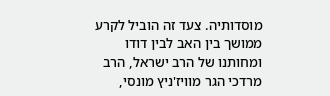מוסדותיה. צעד זה הוביל לקרע ממושך בין האב לבין דודו ומחותנו של הרב ישראל, הרב מרדכי הגר מוויז'ניץ מונסי,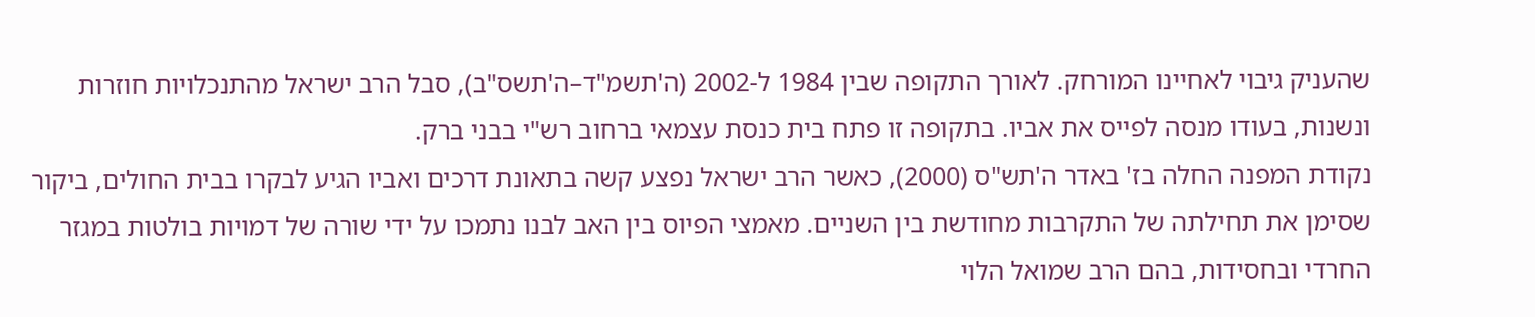שהעניק גיבוי לאחיינו המורחק. לאורך התקופה שבין 1984 ל-2002 (ה'תשמ"ד–ה'תשס"ב), סבל הרב ישראל מהתנכלויות חוזרות ונשנות, בעודו מנסה לפייס את אביו. בתקופה זו פתח בית כנסת עצמאי ברחוב רש"י בבני ברק.
נקודת המפנה החלה בז' באדר ה'תש"ס (2000), כאשר הרב ישראל נפצע קשה בתאונת דרכים ואביו הגיע לבקרו בבית החולים, ביקור שסימן את תחילתה של התקרבות מחודשת בין השניים. מאמצי הפיוס בין האב לבנו נתמכו על ידי שורה של דמויות בולטות במגזר החרדי ובחסידות, בהם הרב שמואל הלוי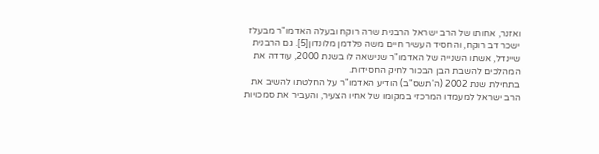ואזנר, אחותו של הרב ישראל הרבנית שרה רוקח ובעלה האדמו"ר מבעלז ישכר דב רוקח, והחסיד העשיר חיים משה פלדמן מלונדון[5]. גם הרבנית שיינדל, אשתו השנייה של האדמו"ר שנישאה לו בשנת 2000, עודדה את המהלכים להשבת הבן הבכור לחיק החסידות.
בתחילת שנת 2002 (ה'תשס"ב) הודיע האדמו"ר על החלטתו להשיב את הרב ישראל למעמדו המרכזי במקומו של אחיו הצעיר, והעביר את סמכויות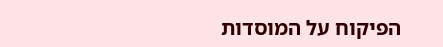הפיקוח על המוסדות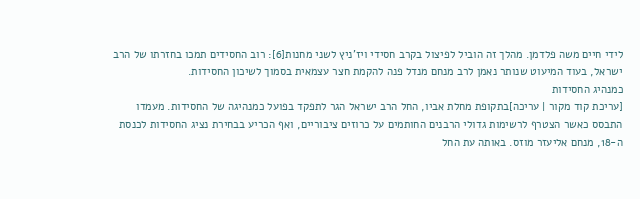לידי חיים משה פלדמן. מהלך זה הוביל לפיצול בקרב חסידי ויז'ניץ לשני מחנות[6]: רוב החסידים תמכו בחזרתו של הרב ישראל, בעוד המיעוט שנותר נאמן לרב מנחם מנדל פנה להקמת חצר עצמאית בסמוך לשיכון החסידות.
כמנהיג החסידות
[עריכת קוד מקור | עריכה]בתקופת מחלת אביו, החל הרב ישראל הגר לתפקד בפועל כמנהיגה של החסידות. מעמדו התבסס כאשר הצטרף לרשימות גדולי הרבנים החותמים על כרוזים ציבוריים, ואף הכריע בבחירת נציג החסידות לכנסת ה-18, מנחם אליעזר מוזס. באותה עת החל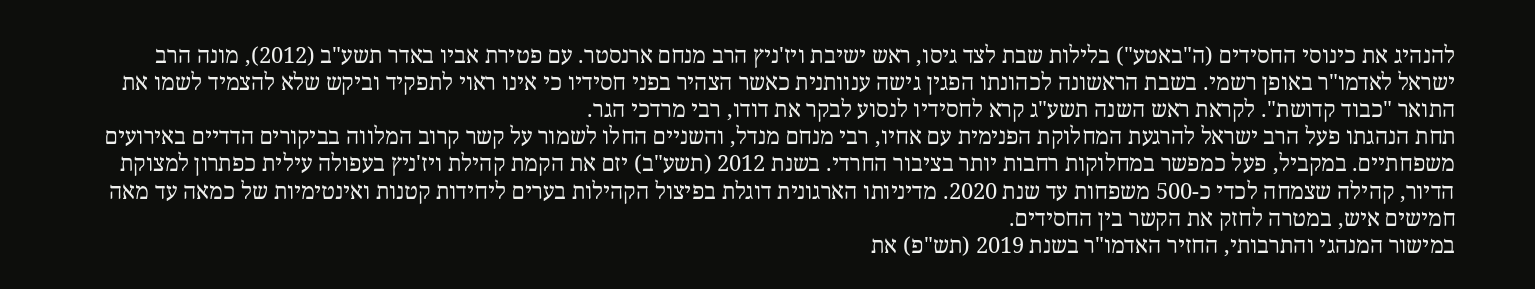להנהיג את כינוסי החסידים (ה"באטע") בלילות שבת לצד גיסו, ראש ישיבת ויז'ניץ הרב מנחם ארנסטר. עם פטירת אביו באדר תשע"ב (2012), מונה הרב ישראל לאדמו"ר באופן רשמי. בשבת הראשונה לכהונתו הפגין גישה ענוותנית כאשר הצהיר בפני חסידיו כי אינו ראוי לתפקיד וביקש שלא להצמיד לשמו את התואר "כבוד קדושת". לקראת ראש השנה תשע"ג קרא לחסידיו לנסוע לבקר את דודו, רבי מרדכי הגר.
תחת הנהגתו פעל הרב ישראל להרגעת המחלוקת הפנימית עם אחיו, רבי מנחם מנדל, והשניים החלו לשמור על קשר קרוב המלווה בביקורים הדדיים באירועים משפחתיים. במקביל, פעל כמפשר במחלוקות רחבות יותר בציבור החרדי. בשנת 2012 (תשע"ב) יזם את הקמת קהילת ויז'ניץ בעפולה עילית כפתרון למצוקת הדיור, קהילה שצמחה לכדי כ-500 משפחות עד שנת 2020. מדיניותו הארגונית דוגלת בפיצול הקהילות בערים ליחידות קטנות ואינטימיות של כמאה עד מאה חמישים איש, במטרה לחזק את הקשר בין החסידים.
במישור המנהגי והתרבותי, החזיר האדמו"ר בשנת 2019 (תש"פ) את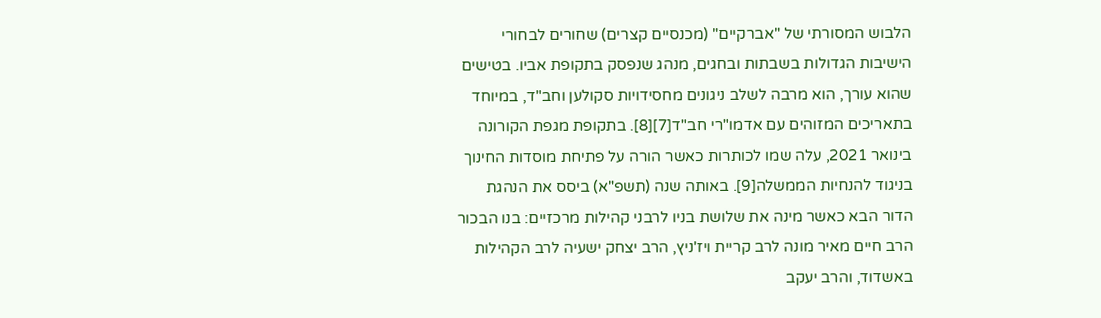הלבוש המסורתי של "אברקיים" (מכנסיים קצרים) שחורים לבחורי הישיבות הגדולות בשבתות ובחגים, מנהג שנפסק בתקופת אביו. בטישים שהוא עורך, הוא מרבה לשלב ניגונים מחסידויות סקולען וחב"ד, במיוחד בתאריכים המזוהים עם אדמו"רי חב"ד[7][8]. בתקופת מגפת הקורונה בינואר 2021, עלה שמו לכותרות כאשר הורה על פתיחת מוסדות החינוך בניגוד להנחיות הממשלה[9]. באותה שנה (תשפ"א) ביסס את הנהגת הדור הבא כאשר מינה את שלושת בניו לרבני קהילות מרכזיים: בנו הבכור הרב חיים מאיר מונה לרב קריית ויז'ניץ, הרב יצחק ישעיה לרב הקהילות באשדוד, והרב יעקב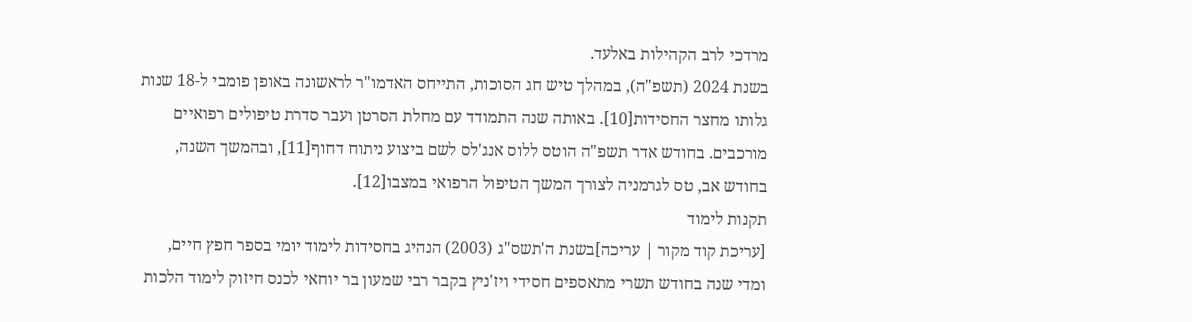מרדכי לרב הקהילות באלעד.
בשנת 2024 (תשפ"ה), במהלך טיש חג הסוכות, התייחס האדמו"ר לראשונה באופן פומבי ל-18 שנות גלותו מחצר החסידות[10]. באותה שנה התמודד עם מחלת הסרטן ועבר סדרת טיפולים רפואיים מורכבים. בחודש אדר תשפ"ה הוטס ללוס אנג'לס לשם ביצוע ניתוח דחוף[11], ובהמשך השנה, בחודש אב, טס לגרמניה לצורך המשך הטיפול הרפואי במצבו[12].
תקנות לימוד
[עריכת קוד מקור | עריכה]בשנת ה'תשס"ג (2003) הנהיג בחסידות לימוד יומי בספר חפץ חיים, ומדי שנה בחודש תשרי מתאספים חסידי ויז'ניץ בקבר רבי שמעון בר יוחאי לכנס חיזוק לימוד הלכות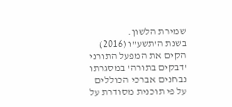שמירת הלשון.
בשנת ה'תשע"ו (2016) הקים את המפעל התורני 'דבקים בתורה' במסגרתו נבחנים אברכי הכוללים על פי תוכנית מסודרת על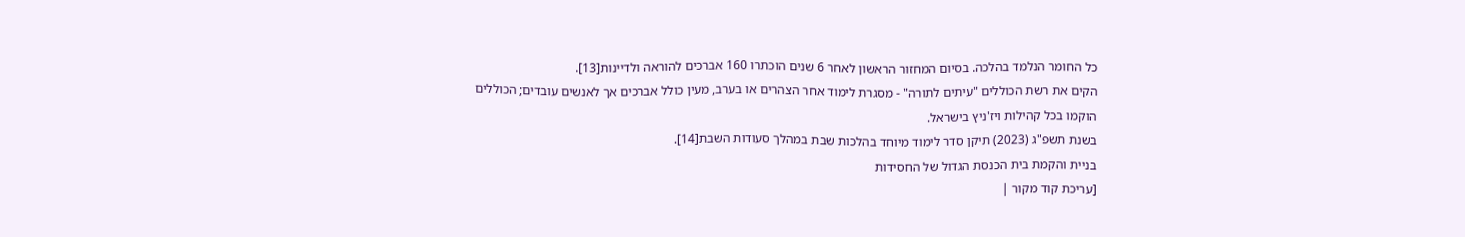כל החומר הנלמד בהלכה. בסיום המחזור הראשון לאחר 6 שנים הוכתרו 160 אברכים להוראה ולדיינות[13].
הקים את רשת הכוללים "עיתים לתורה" - מסגרת לימוד אחר הצהרים או בערב, מעין כולל אברכים אך לאנשים עובדים; הכוללים הוקמו בכל קהילות ויז'ניץ בישראל.
בשנת תשפ"ג (2023) תיקן סדר לימוד מיוחד בהלכות שבת במהלך סעודות השבת[14].
בניית והקמת בית הכנסת הגדול של החסידות
[עריכת קוד מקור |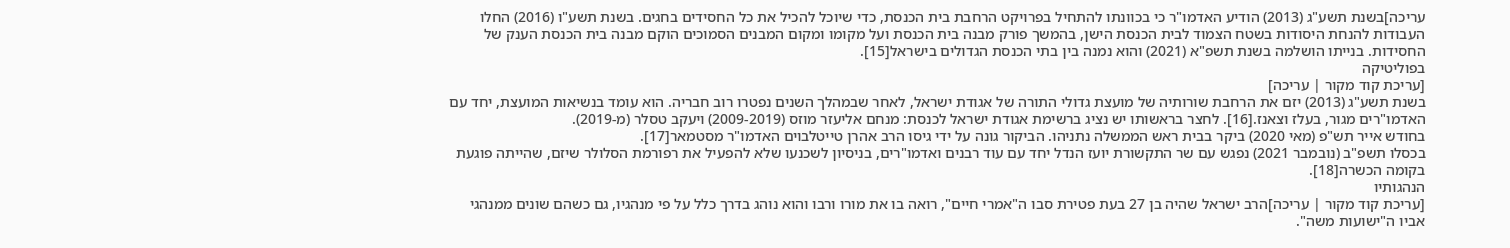עריכה]בשנת תשע"ג (2013) הודיע האדמו"ר כי בכוונתו להתחיל בפרויקט הרחבת בית הכנסת, כדי שיוכל להכיל את כל החסידים בחגים. בשנת תשע"ו (2016) החלו העבודות להנחת היסודות בשטח הצמוד לבית הכנסת הישן, בהמשך פורק מבנה בית הכנסת ועל מקומו ומקום המבנים הסמוכים הוקם מבנה בית הכנסת הענק של החסידות. בנייתו הושלמה בשנת תשפ"א (2021) והוא נמנה בין בתי הכנסת הגדולים בישראל[15].
בפוליטיקה
[עריכת קוד מקור | עריכה]
בשנת תשע"ג (2013) יזם את הרחבת שורותיה של מועצת גדולי התורה של אגודת ישראל, לאחר שבמהלך השנים נפטרו רוב חבריה. הוא עומד בנשיאות המועצת, יחד עם האדמו"רים מגור, בעלז וצאנז.[16]. לחצר בראשותו יש נציג ברשימת אגודת ישראל לכנסת: מנחם אליעזר מוזס (2009-2019) ויעקב טסלר (מ-2019).
בחודש אייר תש"פ (מאי 2020) ביקר בבית ראש הממשלה נתניהו. הביקור גונה על ידי גיסו הרב אהרן טייטלבוים האדמו"ר מסטמאר[17].
בכסלו תשפ"ב (נובמבר 2021) נפגש עם שר התקשורת יועז הנדל יחד עם עוד רבנים ואדמו"רים, בניסיון לשכנעו שלא להפעיל את רפורמת הסלולר שיזם, שהייתה פוגעת בקומה הכשרה[18].
הנהגותיו
[עריכת קוד מקור | עריכה]הרב ישראל שהיה בן 27 בעת פטירת סבו ה"אמרי חיים", רואה בו את מורו ורבו והוא נוהג בדרך כלל על פי מנהגיו, גם כשהם שונים ממנהגי אביו ה"ישועות משה".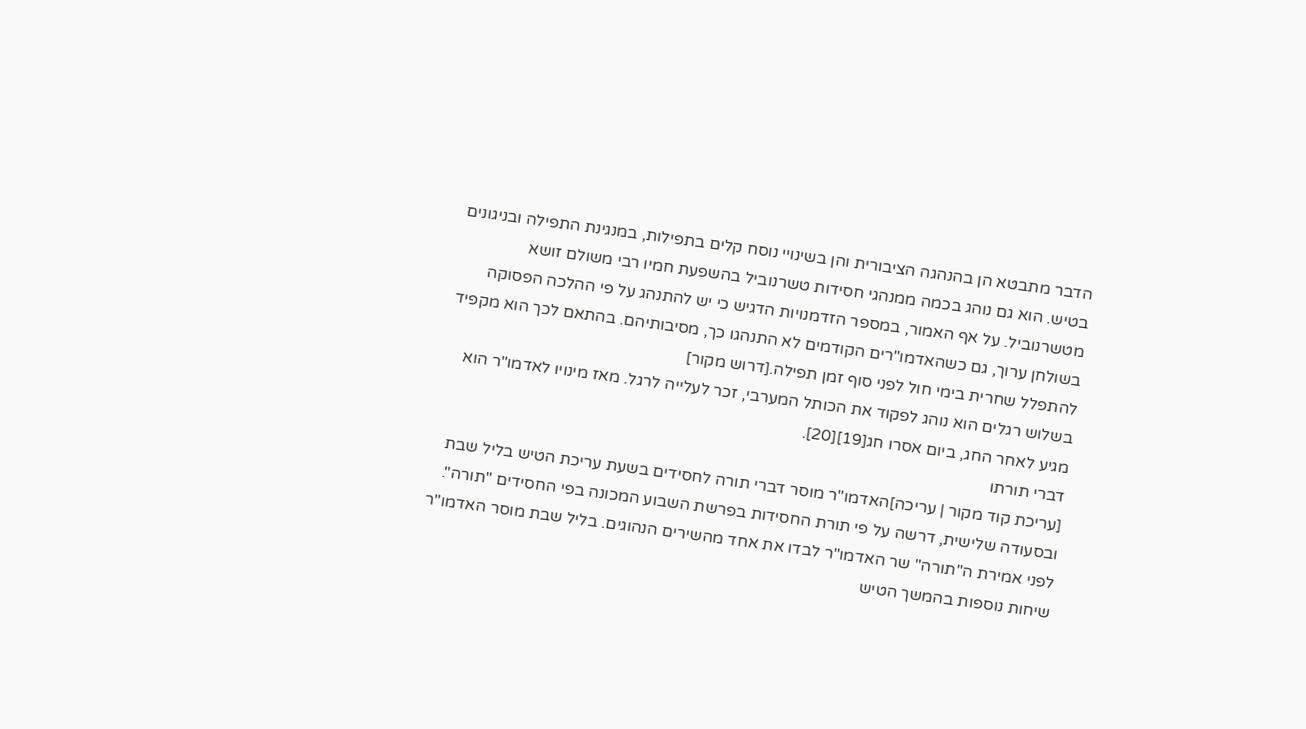הדבר מתבטא הן בהנהגה הציבורית והן בשינויי נוסח קלים בתפילות, במנגינת התפילה ובניגונים בטיש. הוא גם נוהג בכמה ממנהגי חסידות טשרנוביל בהשפעת חמיו רבי משולם זושא מטשרנוביל. על אף האמור, במספר הזדמנויות הדגיש כי יש להתנהג על פי ההלכה הפסוקה בשולחן ערוך, גם כשהאדמו"רים הקודמים לא התנהגו כך, מסיבותיהם. בהתאם לכך הוא מקפיד להתפלל שחרית בימי חול לפני סוף זמן תפילה.[דרוש מקור]
בשלוש רגלים הוא נוהג לפקוד את הכותל המערבי, זכר לעלייה לרגל. מאז מינויו לאדמו"ר הוא מגיע לאחר החג, ביום אסרו חג[19][20].
דברי תורתו
[עריכת קוד מקור | עריכה]האדמו"ר מוסר דברי תורה לחסידים בשעת עריכת הטיש בליל שבת ובסעודה שלישית, דרשה על פי תורת החסידות בפרשת השבוע המכונה בפי החסידים "תורה". לפני אמירת ה"תורה" שר האדמו"ר לבדו את אחד מהשירים הנהוגים. בליל שבת מוסר האדמו"ר שיחות נוספות בהמשך הטיש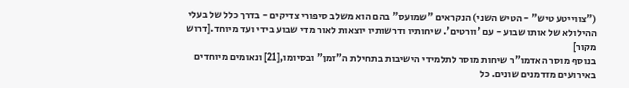("צווייטע טיש" - הטיש השני) הנקראים "שמועס" בהם הוא משלב סיפורי צדיקים - בדרך כלל של בעלי ההילולא של אותו שבוע - עם 'וורטים'. שיחותיו ודרשותיו יוצאות לאור מדי שבוע בידי ועד מיוחד.[דרוש מקור]
בנוסף מוסר האדמו"ר שיחות מוסר לתלמידי הישיבות בתחילת ה"זמן" ובסיומו,[21] ונאומים מיוחדים באירועים מזדמנים שונים. כל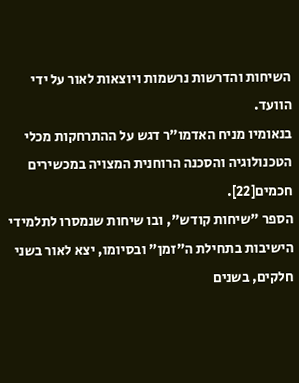השיחות והדרשות נרשמות ויוצאות לאור על ידי הוועד.
בנאומיו מניח האדמו"ר דגש על ההתרחקות מכלי הטכנולוגיה והסכנה הרוחנית המצויה במכשירים חכמים[22].
הספר "שיחות קודש", ובו שיחות שנמסרו לתלמידי הישיבות בתחילת ה"זמן" ובסיומו, יצא לאור בשני חלקים, בשנים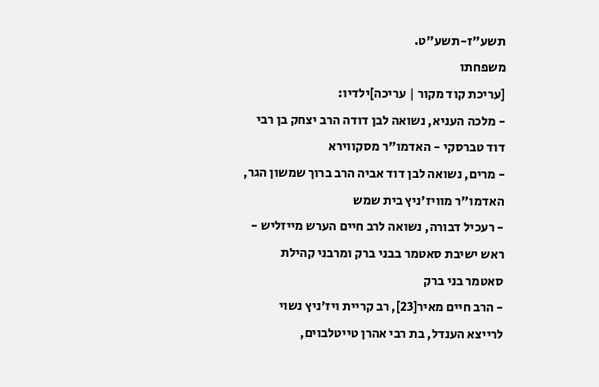תשע"ז-תשע"ט.
משפחתו
[עריכת קוד מקור | עריכה]ילדיו:
- מלכה העניא, נשואה לבן דודה הרב יצחק בן רבי דוד טברסקי - האדמו"ר מסקווירא
- מרים, נשואה לבן דוד אביה הרב ברוך שמשון הגר, האדמו"ר מוויז'ניץ בית שמש
- רעכיל דבורה, נשואה לרב חיים הערש מייזליש - ראש ישיבת סאטמר בבני ברק ומרבני קהילת סאטמר בני ברק
- הרב חיים מאיר[23], רב קריית ויז'ניץ נשוי לרייצא הענדל, בת רבי אהרן טייטלבוים,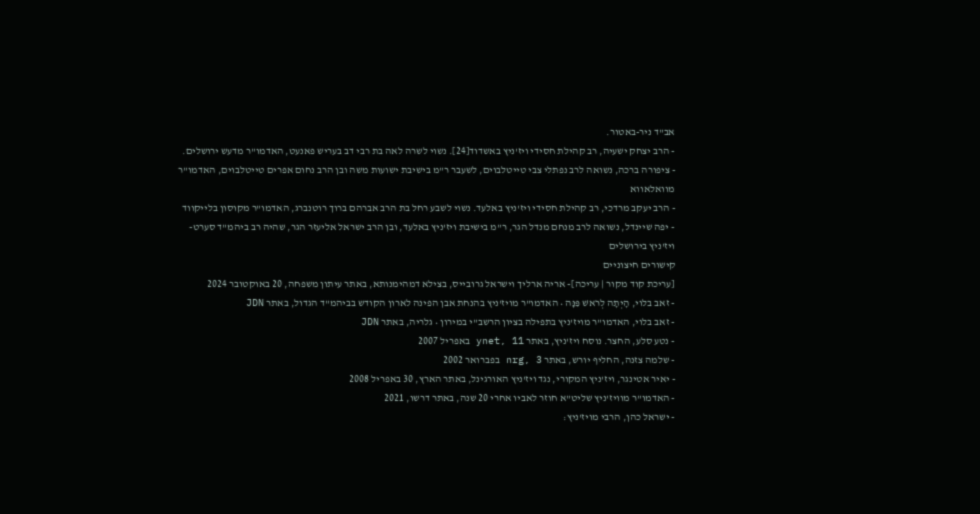אב"ד ניר-באטור.
- הרב יצחק ישעיה, רב קהילת חסידי ויז'ניץ באשדוד[24]. נשוי לשרה לאה בת רבי דב בעריש פאנעט, האדמו"ר מדעש ירושלים.
- ציפורה ברכה, נשואה לרב נפתלי צבי טייטלבוים, לשעבר ר"מ בישיבת ישועות משה ובן הרב נחום אפרים טייטלבוים, האדמו"ר מוואלאווא
- הרב יעקב מרדכי, רב קהילת חסידי ויז'ניץ באלעד. נשוי לשבע רחל בת הרב אברהם ברוך רוטנברג, האדמו"ר מקוסון בלייקווד
- יפה שיינדל, נשואה לרב מנחם מנדל הגר, ר"מ בישיבת ויז'ניץ באלעד, ובן הרב ישראל אליעזר הגר, שהיה רב ביהמ"ד סערט-ויז'ניץ בירושלים
קישורים חיצוניים
[עריכת קוד מקור | עריכה]- אריה ארליך וישראל גרובייס, בצילא דמהימנותא, באתר עיתון משפחה, 20 באוקטובר 2024
- זאב בלוי, הָיְתָה לְרֹאשׁ פִּנָּה • האדמו"ר מויז'ניץ בהנחת אבן הפינה לארון הקודש בביהמ"ד הגדול, באתר JDN
- זאב בלוי, האדמו"ר מויז'ניץ בתפילה בציון הרשב"י במירון • גלריה, באתר JDN
- נטע סלע, החצר. נוסח ויז'ניץ, באתר ynet, 11 באפריל 2007
- שלמה צזנה, החליף יורש, באתר nrg, 3 בפברואר 2002
- יאיר אטינגר, ויז'ניץ המקורי, נגד ויז'ניץ האורגינל, באתר הארץ, 30 באפריל 2008
- האדמו"ר מוויז'ניץ שליט"א חוזר לאביו אחרי 20 שנה, באתר דרשו, 2021
- ישראל כהן, הרבי מויז'ניץ: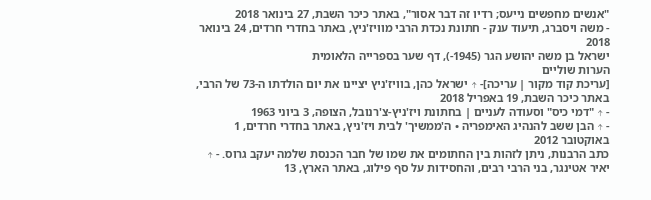"אנשים מחפשים נייעס; רדיו זה דבר אסור", באתר כיכר השבת, 27 בינואר 2018
- משה ויסברג, תיעוד ענק - חתונת נכדת הרבי מוויז'ניץ, באתר בחדרי חרדים, 24 בינואר 2018
ישראל בן משה יהושע הגר (1945-), דף שער בספרייה הלאומית
הערות שוליים
[עריכת קוד מקור | עריכה]- ↑ ישראל כהן, בוויז'ניץ יציינו את יום הולדתו ה-73 של הרבי, באתר כיכר השבת, 19 באפריל 2018
- ↑ "דמי כיס" וסעודה לעניים | בחתונת ויז'ניץ-צ'רנובל, הצופה, 3 ביוני 1963
- ↑ הבן ששב להנהיג האימפריה • ה'ממשיך' לבית ויז'ניץ, באתר בחדרי חרדים, 1 באוקטובר 2012
כתב הרבנות, ניתן לזהות בין החתומים את שמו של חבר הכנסת שלמה יעקב גרוס. - ↑ יאיר אטינגר, בני הרבי רבים, והחסידות על סף פילוג, באתר הארץ, 13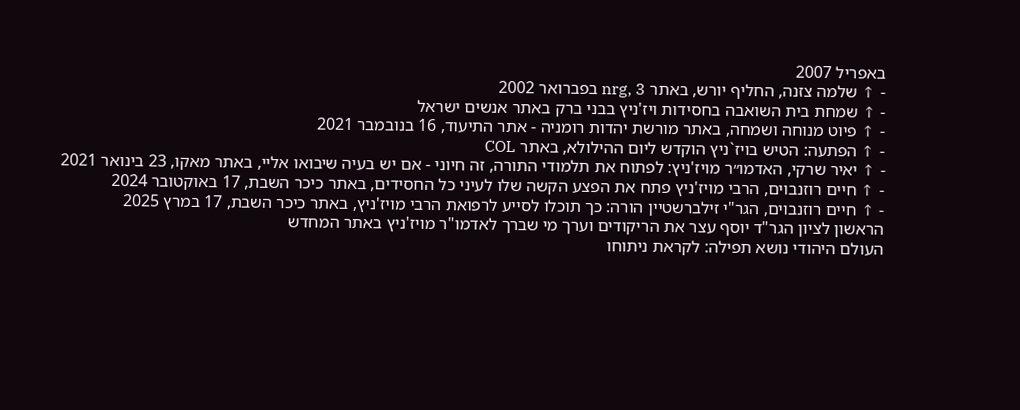באפריל 2007
- ↑ שלמה צזנה, החליף יורש, באתר nrg, 3 בפברואר 2002
- ↑ שמחת בית השואבה בחסידות ויז'ניץ בבני ברק באתר אנשים ישראל
- ↑ פיוט מנוחה ושמחה, באתר מורשת יהדות רומניה - אתר התיעוד, 16 בנובמבר 2021
- ↑ הפתעה: הטיש בויז`ניץ הוקדש ליום ההילולא, באתר COL
- ↑ יאיר שרקי, האדמו״ר מויז'ניץ: לפתוח את תלמודי התורה, זה חיוני - אם יש בעיה שיבואו אליי, באתר מאקו, 23 בינואר 2021
- ↑ חיים רוזנבוים, הרבי מויז'ניץ פתח את הפצע הקשה שלו לעיני כל החסידים, באתר כיכר השבת, 17 באוקטובר 2024
- ↑ חיים רוזנבוים, הגר"י זילברשטיין הורה: כך תוכלו לסייע לרפואת הרבי מויז'ניץ, באתר כיכר השבת, 17 במרץ 2025
הראשון לציון הגר"ד יוסף עצר את הריקודים וערך מי שברך לאדמו"ר מויז'ניץ באתר המחדש
העולם היהודי נושא תפילה: לקראת ניתוחו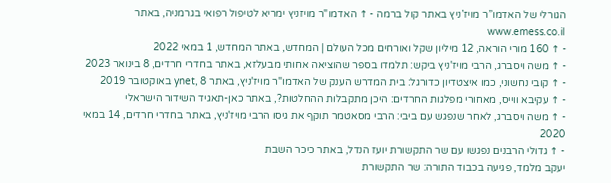הגורלי של האדמו”ר מויז’ניץ באתר קול ברמה - ↑ האדמו"ר מויזניץ ימריא לטיפול רפואי בגרמניה, באתר www.emess.co.il
- ↑ 160 מורי הוראה, 12 מיליון שקל ואורחים מכל העולם | המחדש, באתר המחדש, 1 במאי 2022
- ↑ משה ויסברג, הרבי מויז'ניץ ביקש: תלמדו בספר שהוציאה אחותי מבעלזא, באתר בחדרי חרדים, 8 בינואר 2023
- ↑ קובי נחשוני, כמו איצטדיון כדורגל: בית המדרש הענק של האדמו"ר מויז'ניץ, באתר ynet, 8 באוקטובר 2019
- ↑ עקיבא ווייס, מאחורי מפלגות החרדים: היכן מתקבלות ההחלטות?, באתר כאן-תאגיד השידור הישראלי
- ↑ משה ויסברג, לאחר שנפגש עם ביבי: הרבי מסאטמר תוקף את גיסו הרבי מויז'ניץ, באתר בחדרי חרדים, 14 במאי 2020
- ↑ גדולי הרבנים נפגשו עם שר התקשורת יועז הנדל, באתר כיכר השבת
יעקב מלמד, פגיעה בכבוד התורה: שר התקשורת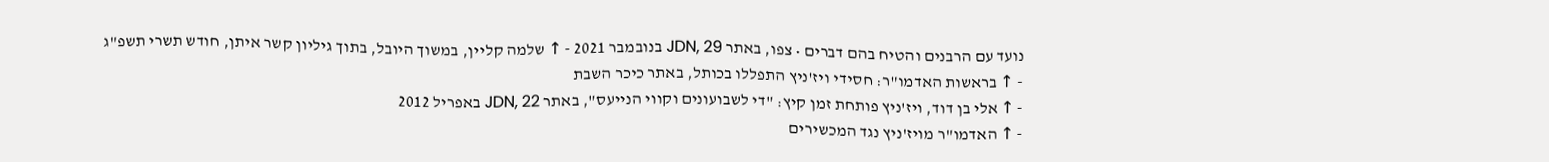נועד עם הרבנים והטיח בהם דברים • צפו, באתר JDN, 29 בנובמבר 2021 - ↑ שלמה קליין, במשוך היובל, בתוך גיליון קשר איתן, חודש תשרי תשפ"ג
- ↑ בראשות האדמו"ר: חסידי ויז'ניץ התפללו בכותל, באתר כיכר השבת
- ↑ אלי בן דוד, ויז'ניץ פותחת זמן קיץ: "די לשבועונים וקווי הנייעס", באתר JDN, 22 באפריל 2012
- ↑ האדמו"ר מויז'ניץ נגד המכשירים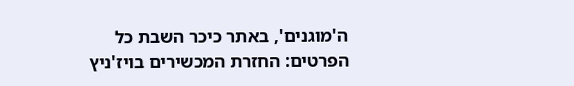ה'מוגנים', באתר כיכר השבת כל הפרטים: החזרת המכשירים בויז'ניץ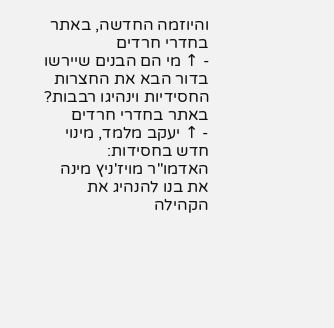והיוזמה החדשה, באתר בחדרי חרדים
- ↑ מי הם הבנים שיירשו בדור הבא את החצרות החסידיות וינהיגו רבבות? באתר בחדרי חרדים
- ↑ יעקב מלמד, מינוי חדש בחסידות: האדמו"ר מויז'ניץ מינה את בנו להנהיג את הקהילה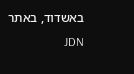באשדוד, באתר JDN